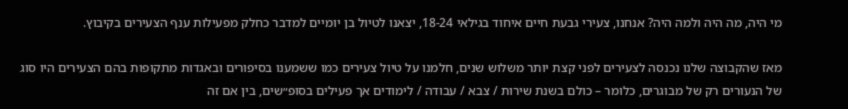מי היה, מה היה ולמה היה? אנחנו, צעירי גבעת חיים איחוד בגילאי 18-24, יצאנו לטיול בן יומיים למדבר כחלק מפעילות ענף הצעירים בקיבוץ.

מאז שהקבוצה שלנו נכנסה לצעירים לפני קצת יותר משלוש שנים, חלמנו על טיול צעירים כמו ששמענו בסיפורים ובאגדות מתקופות בהם הצעירים היו סוג של הנעורים רק של מבוגרים, כלומר – כולם בשנת שירות / צבא / עבודה / לימודים אך פעילים בסופ״שים, בין אם זה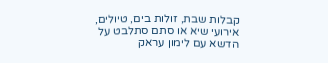קבלות שבת, זולות בים, טיולים, אירועי שיא או סתם סתלבט על הדשא עם לימון עראק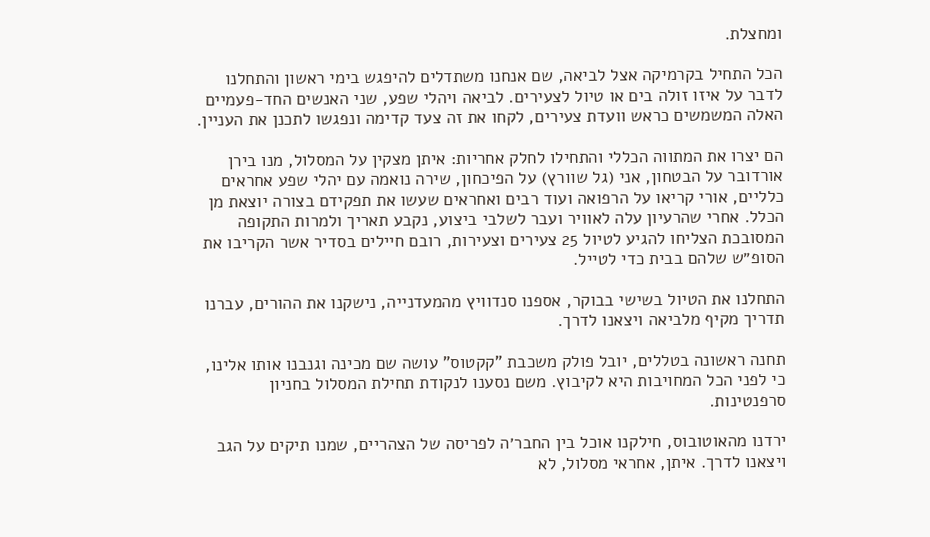ומחצלת.

הכל התחיל בקרמיקה אצל לביאה, שם אנחנו משתדלים להיפגש בימי ראשון והתחלנו לדבר על איזו זולה בים או טיול לצעירים. לביאה ויהלי שפע, שני האנשים החד-פעמיים האלה המשמשים כראש וועדת צעירים, לקחו את זה צעד קדימה ונפגשו לתכנן את העניין.

הם יצרו את המתווה הכללי והתחילו לחלק אחריות: איתן מצקין על המסלול, מנו בירן אורדובר על הבטחון, אני (גל שוורץ) על הפיכחון, שירה נואמה עם יהלי שפע אחראים כלליים, אורי קריאו על הרפואה ועוד רבים ואחראים שעשו את תפקידם בצורה יוצאת מן הכלל. אחרי שהרעיון עלה לאוויר ועבר לשלבי ביצוע, נקבע תאריך ולמרות התקופה המסובכת הצליחו להגיע לטיול 25 צעירים וצעירות, רובם חיילים בסדיר אשר הקריבו את הסופ״ש שלהם בבית כדי לטייל.

התחלנו את הטיול בשישי בבוקר, אספנו סנדוויץ מהמעדנייה, נישקנו את ההורים, עברנו תדריך מקיף מלביאה ויצאנו לדרך.

תחנה ראשונה בטללים, יובל פולק משכבת "קקטוס" עושה שם מכינה וגנבנו אותו אלינו, כי לפני הכל המחויבות היא לקיבוץ. משם נסענו לנקודת תחילת המסלול בחניון סרפנטינות.

ירדנו מהאוטובוס, חילקנו אוכל בין החבר׳ה לפריסה של הצהריים, שמנו תיקים על הגב ויצאנו לדרך. איתן, אחראי מסלול, לא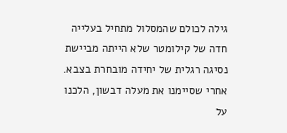גילה לכולם שהמסלול מתחיל בעלייה חדה של קילומטר שלא הייתה מביישת נסיגה רגלית של יחידה מובחרת בצבא. אחרי שסיימנו את מעלה דבשון, הלכנו על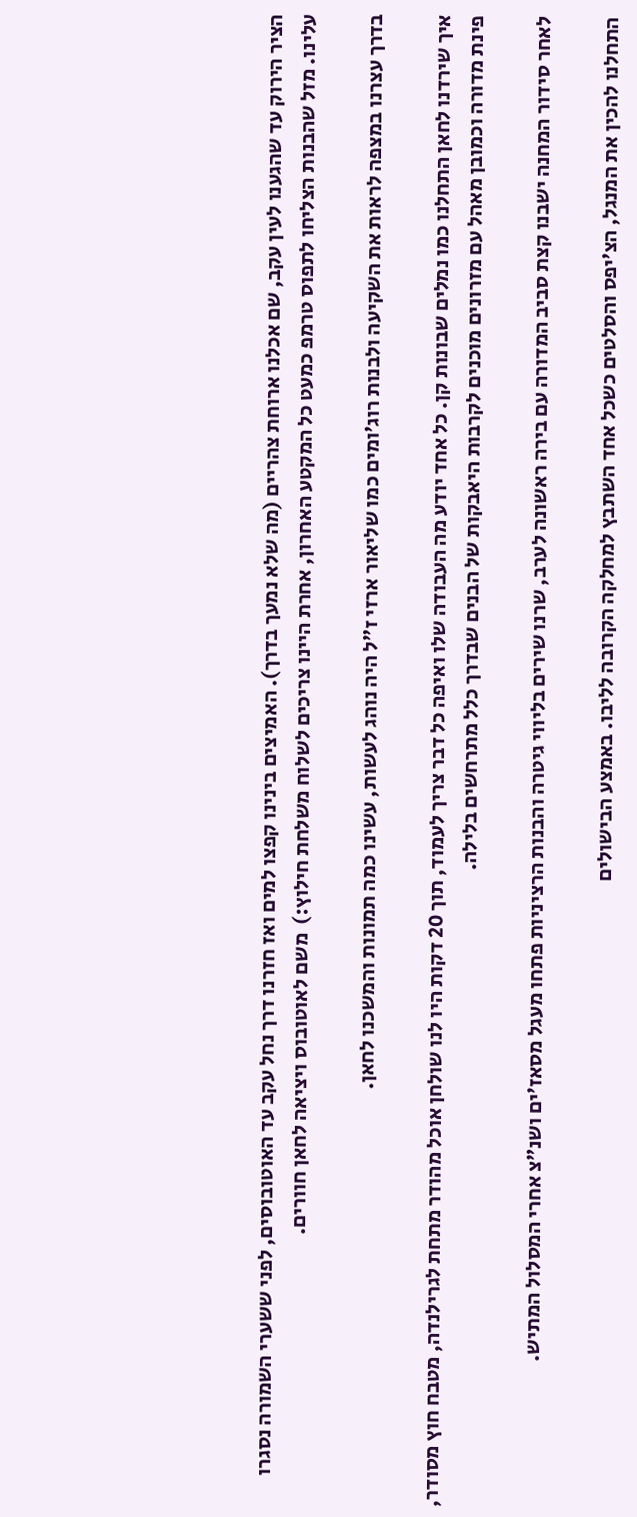הציר הירוק עד שהגענו לעין עקב, שם אכלנו ארוחת צהריים (מה שלא נמעך בדרך). האמיצים בינינו קפצו למים ואז חזרנו דרך נחל עקב עד האוטובוסים, לפני ששערי השמורה נסגרו עלינו. מזל שהבנות הצליחו לתפוס טרמפ כמעט כל המקטע האחרון, אחרת היינו צריכים לשלוח משלחת חילוץ:)  משם לאוטובוס ויציאה לחאן חוורים.

בדרך עצרנו במצפה לראות את השקיעה ולבנות רוג׳ומים כמו שליאור ארזי ז"ל היה נוהג לעשות, עשינו כמה תמונות והמשכנו לחאן.

איך שירדנו לחאן התחלנו כמו נמלים שבונות קן. כל אחד יודע מה העבודה שלו ואיפה כל דבר צריך לעמוד, תוך 20 דקות היו לנו שולחן אוכל מהודר מתחת לגרילנדה, מטבח חוץ מסודר, פינת מדורה וכמובן מאהל עם מזרונים מוכנים לקרבות היאבקות של הבנים שבדרך כלל מתרחשים בלילה.

לאחר סידור המחנה ישבנו קצת סביב המדורה עם בירה ראשונה לערב, שרנו שירים בליווי גיטרה והבנות הרציניות פתחו מעגל מסאז׳ים ושנ״צ אחרי המסלול המתיש.

התחלנו להכין את המנגל, הצ׳יפס והסלטים כשכל אחד השתבץ למחלקה הקרובה לליבו. באמצע הבישולים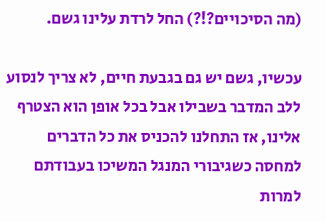(מה הסיכויים?!?) החל לרדת עלינו גשם.

עכשיו, גשם יש גם בגבעת חיים, לא צריך לנסוע ללב המדבר בשבילו אבל בכל אופן הוא הצטרף אלינו, אז התחלנו להכניס את כל הדברים למחסה כשגיבורי המנגל המשיכו בעבודתם למרות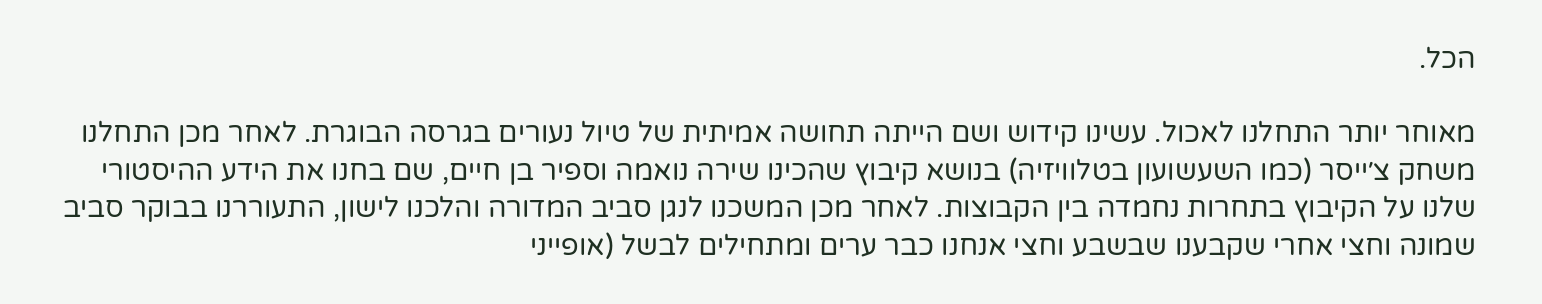הכל.

מאוחר יותר התחלנו לאכול. עשינו קידוש ושם הייתה תחושה אמיתית של טיול נעורים בגרסה הבוגרת. לאחר מכן התחלנו משחק צ׳ייסר (כמו השעשועון בטלוויזיה) בנושא קיבוץ שהכינו שירה נואמה וספיר בן חיים, שם בחנו את הידע ההיסטורי שלנו על הקיבוץ בתחרות נחמדה בין הקבוצות. לאחר מכן המשכנו לנגן סביב המדורה והלכנו לישון, התעוררנו בבוקר סביב שמונה וחצי אחרי שקבענו שבשבע וחצי אנחנו כבר ערים ומתחילים לבשל (אופייני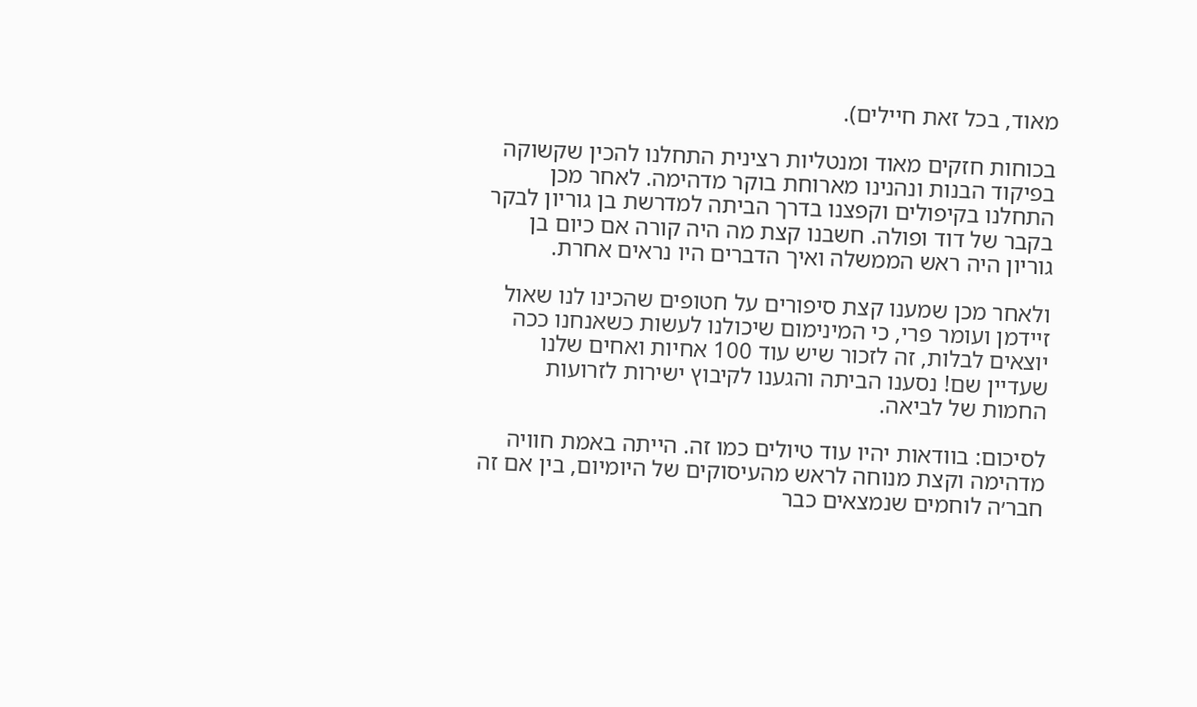מאוד, בכל זאת חיילים).

בכוחות חזקים מאוד ומנטליות רצינית התחלנו להכין שקשוקה בפיקוד הבנות ונהנינו מארוחת בוקר מדהימה. לאחר מכן התחלנו בקיפולים וקפצנו בדרך הביתה למדרשת בן גוריון לבקר בקבר של דוד ופולה. חשבנו קצת מה היה קורה אם כיום בן גוריון היה ראש הממשלה ואיך הדברים היו נראים אחרת.

ולאחר מכן שמענו קצת סיפורים על חטופים שהכינו לנו שאול זיידמן ועומר פרי, כי המינימום שיכולנו לעשות כשאנחנו ככה יוצאים לבלות, זה לזכור שיש עוד 100 אחיות ואחים שלנו שעדיין שם! נסענו הביתה והגענו לקיבוץ ישירות לזרועות החמות של לביאה.

לסיכום: בוודאות יהיו עוד טיולים כמו זה. הייתה באמת חוויה מדהימה וקצת מנוחה לראש מהעיסוקים של היומיום, בין אם זה חבר׳ה לוחמים שנמצאים כבר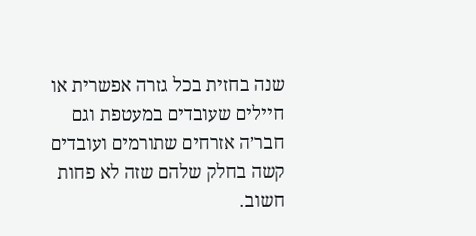שנה בחזית בכל גזרה אפשרית או חיילים שעובדים במעטפת וגם חבר׳ה אזרחים שתורמים ועובדים קשה בחלק שלהם שזה לא פחות חשוב.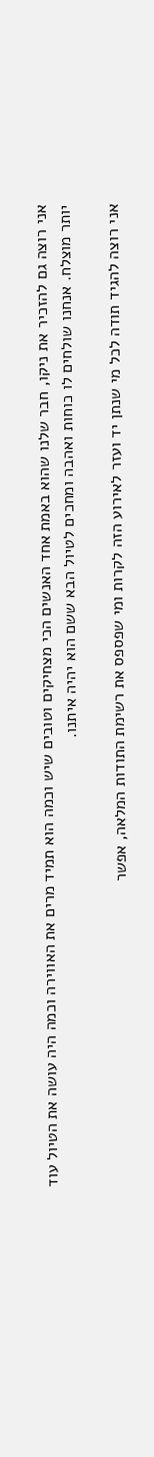אני רוצה גם להזכיר את ניקו, חבר שלנו שהוא באמת אחד האנשים הכי מצחיקים וטובים שיש וכמה הוא תמיד מרים את האווירה וכמה היה עושה את הטיול עוד יותר מוצלח. אנחנו שולחים לו כוחות ואהבה ומחכים לטיול הבא ששם הוא יהיה איתנו.

אני רוצה להגיד תודה לכל מי שנתן יד ועזר לאירוע הזה לקרות ומי שפספס את רשימת התודות המלאה, אפשר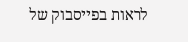לראות בפייסבוק של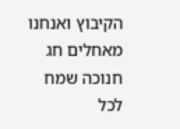הקיבוץ ואנחנו מאחלים חג חנוכה שמח לכל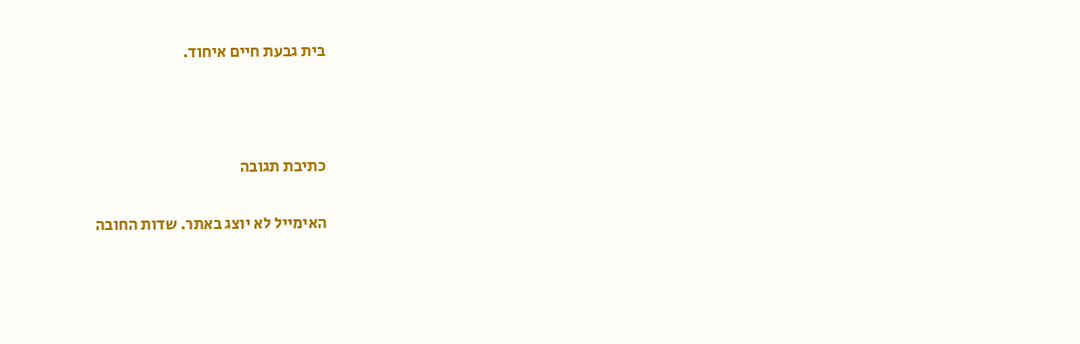בית גבעת חיים איחוד.



כתיבת תגובה

האימייל לא יוצג באתר. שדות החובה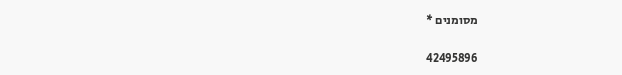מסומנים *

42495896